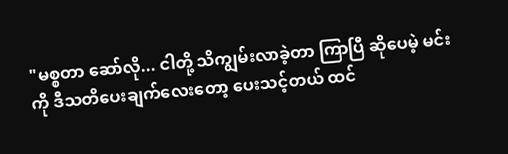"မစ္စတာ ဆော်လို... ငါတို့ သိကျွမ်းလာခဲ့တာ ကြာပြီ ဆိုပေမဲ့ မင်းကို ဒီသတိပေးချက်လေးတော့ ပေးသင့်တယ် ထင်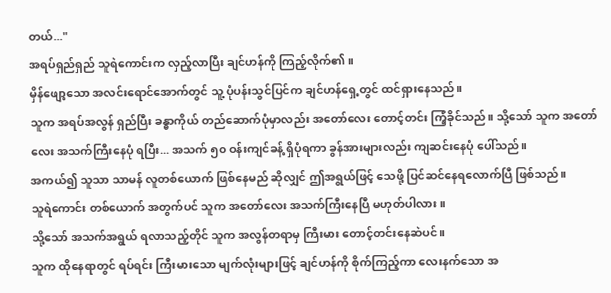တယ်..."
အရပ်ရှည်ရှည် သူရဲကောင်းက လှည့်လာပြီး ချင်ဟန်ကို ကြည့်လိုက်၏။
မှိန်ဖျော့သော အလင်းရောင်အောက်တွင် သူ့ ပုံပန်းသွင်ပြင်က ချင်ဟန်ရှေ့တွင် ထင်ရှားနေသည်။
သူက အရပ်အလွန် ရှည်ပြီး ခန္ဓာကိုယ် တည်ဆောက်ပုံမှာလည်း အတော်လေး တောင့်တင်း ကြံ့ခိုင်သည်။ သို့သော် သူက အတော်လေး အသက်ကြီးနေပုံ ရပြီး... အသက် ၅၀ ဝန်းကျင်ခန့် ရှိပုံရကာ ခွန်အားများလည်း ကျဆင်းနေပုံ ပေါ်သည်။
အကယ်၍ သူသာ သာမန် လူတစ်ယောက် ဖြစ်နေမည် ဆိုလျှင် ဤအရွယ်ဖြင့် သေဖို့ ပြင်ဆင်နေရလောက်ပြီ ဖြစ်သည်။
သူရဲကောင်း တစ်ယောက် အတွက်ပင် သူက အတော်လေး အသက်ကြီးနေပြီ မဟုတ်ပါလား။
သို့သော် အသက်အရွယ် ရလာသည့်တိုင် သူက အလွန်တရာမှ ကြီးမား တောင့်တင်းနေဆဲပင်။
သူက ထိုနေရာတွင် ရပ်ရင်း ကြီးမားသော မျက်လုံးများဖြင့် ချင်ဟန်ကို စိုက်ကြည့်ကာ လေးနက်သော အ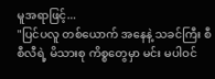မူအရာဖြင့်...
"ပြင်ပလူ တစ်ယောက် အနေနဲ့ သခင်ကြီး စီစီလီရဲ့ မိသားစု ကိစ္စတွေမှာ မင်း မပါဝင်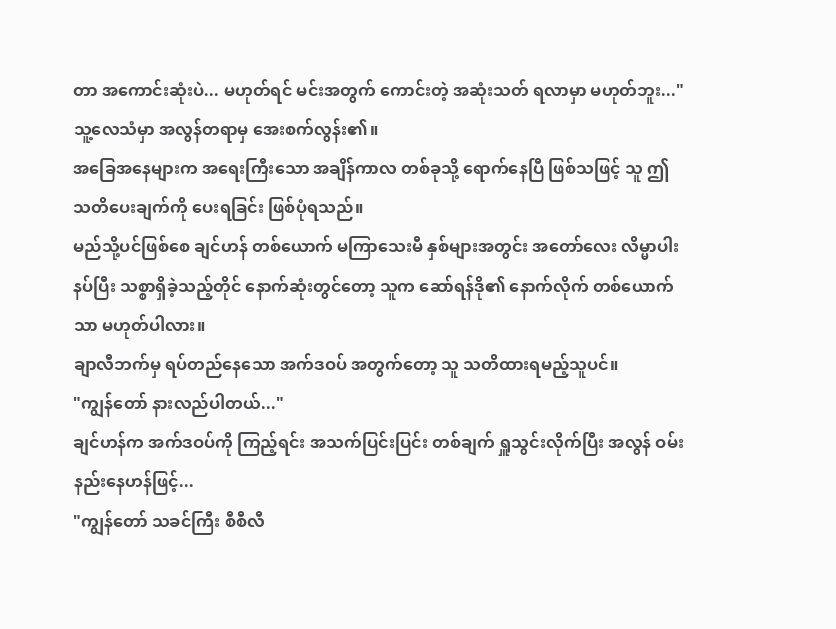တာ အကောင်းဆုံးပဲ... မဟုတ်ရင် မင်းအတွက် ကောင်းတဲ့ အဆုံးသတ် ရလာမှာ မဟုတ်ဘူး..."
သူ့လေသံမှာ အလွန်တရာမှ အေးစက်လွန်း၏။
အခြေအနေများက အရေးကြီးသော အချိန်ကာလ တစ်ခုသို့ ရောက်နေပြီ ဖြစ်သဖြင့် သူ ဤသတိပေးချက်ကို ပေးရခြင်း ဖြစ်ပုံရသည်။
မည်သို့ပင်ဖြစ်စေ ချင်ဟန် တစ်ယောက် မကြာသေးမီ နှစ်များအတွင်း အတော်လေး လိမ္မာပါးနပ်ပြီး သစ္စာရှိခဲ့သည့်တိုင် နောက်ဆုံးတွင်တော့ သူက ဆော်ရန်ဒို၏ နောက်လိုက် တစ်ယောက်သာ မဟုတ်ပါလား။
ချာလီဘက်မှ ရပ်တည်နေသော အက်ဒဝပ် အတွက်တော့ သူ သတိထားရမည့်သူပင်။
"ကျွန်တော် နားလည်ပါတယ်..."
ချင်ဟန်က အက်ဒဝပ်ကို ကြည့်ရင်း အသက်ပြင်းပြင်း တစ်ချက် ရှူသွင်းလိုက်ပြီး အလွန် ဝမ်းနည်းနေဟန်ဖြင့်...
"ကျွန်တော် သခင်ကြီး စီစီလီ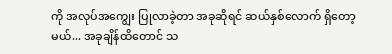ကို အလုပ်အကျွေး ပြုလာခဲ့တာ အခုဆိုရင် ဆယ်နှစ်လောက် ရှိတော့မယ်... အခုချိန်ထိတောင် သ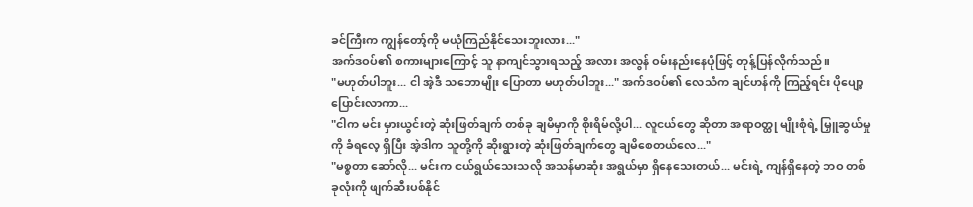ခင်ကြီးက ကျွန်တော့်ကို မယုံကြည်နိုင်သေးဘူးလား..."
အက်ဒဝပ်၏ စကားများကြောင့် သူ နာကျင်သွားရသည့် အလား အလွန် ဝမ်းနည်းနေပုံဖြင့် တုန့်ပြန်လိုက်သည်။
"မဟုတ်ပါဘူး... ငါ အဲ့ဒီ သဘောမျိုး ပြောတာ မဟုတ်ပါဘူး..." အက်ဒဝပ်၏ လေသံက ချင်ဟန်ကို ကြည့်ရင်း ပိုပျော့ပြောင်းလာကာ...
"ငါက မင်း မှားယွင်းတဲ့ ဆုံးဖြတ်ချက် တစ်ခု ချမိမှာကို စိုးရိမ်လို့ပါ... လူငယ်တွေ ဆိုတာ အရာဝတ္ထု မျိုးစုံရဲ့ မြှူဆွယ်မှုကို ခံရလေ့ ရှိပြီး အဲ့ဒါက သူတို့ကို ဆိုးရွားတဲ့ ဆုံးဖြတ်ချက်တွေ ချမိစေတယ်လေ..."
"မစ္စတာ ဆော်လို... မင်းက ငယ်ရွယ်သေးသလို အသန်မာဆုံး အရွယ်မှာ ရှိနေသေးတယ်... မင်းရဲ့ ကျန်ရှိနေတဲ့ ဘဝ တစ်ခုလုံးကို ဖျက်ဆီးပစ်နိုင်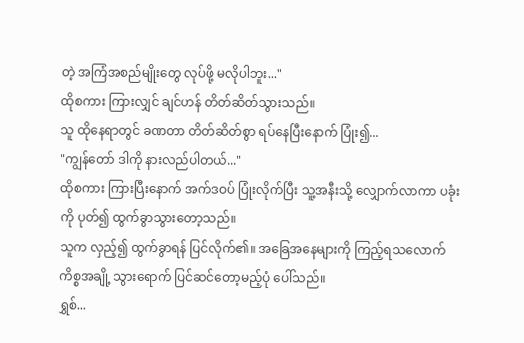တဲ့ အကြံအစည်မျိုးတွေ လုပ်ဖို့ မလိုပါဘူး..."
ထိုစကား ကြားလျှင် ချင်ဟန် တိတ်ဆိတ်သွားသည်။
သူ ထိုနေရာတွင် ခဏတာ တိတ်ဆိတ်စွာ ရပ်နေပြီးနောက် ပြုံး၍...
"ကျွန်တော် ဒါကို နားလည်ပါတယ်..."
ထိုစကား ကြားပြီးနောက် အက်ဒဝပ် ပြုံးလိုက်ပြီး သူ့အနီးသို့ လျှောက်လာကာ ပခုံးကို ပုတ်၍ ထွက်ခွာသွားတော့သည်။
သူက လှည့်၍ ထွက်ခွာရန် ပြင်လိုက်၏။ အခြေအနေများကို ကြည့်ရသလောက် ကိစ္စအချို့ သွားရောက် ပြင်ဆင်တော့မည့်ပုံ ပေါ်သည်။
ရွှစ်...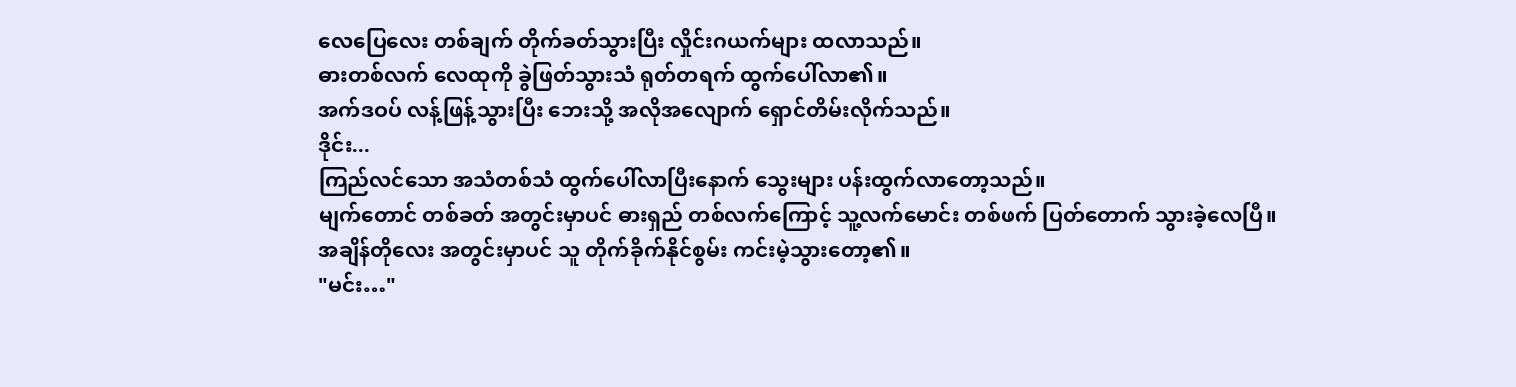လေပြေလေး တစ်ချက် တိုက်ခတ်သွားပြီး လှိုင်းဂယက်များ ထလာသည်။
ဓားတစ်လက် လေထုကို ခွဲဖြတ်သွားသံ ရုတ်တရက် ထွက်ပေါ်လာ၏။
အက်ဒဝပ် လန့်ဖြန့်သွားပြီး ဘေးသို့ အလိုအလျောက် ရှောင်တိမ်းလိုက်သည်။
ဒိုင်း...
ကြည်လင်သော အသံတစ်သံ ထွက်ပေါ်လာပြီးနောက် သွေးများ ပန်းထွက်လာတော့သည်။
မျက်တောင် တစ်ခတ် အတွင်းမှာပင် ဓားရှည် တစ်လက်ကြောင့် သူ့လက်မောင်း တစ်ဖက် ပြတ်တောက် သွားခဲ့လေပြီ။
အချိန်တိုလေး အတွင်းမှာပင် သူ တိုက်ခိုက်နိုင်စွမ်း ကင်းမဲ့သွားတော့၏။
"မင်း…"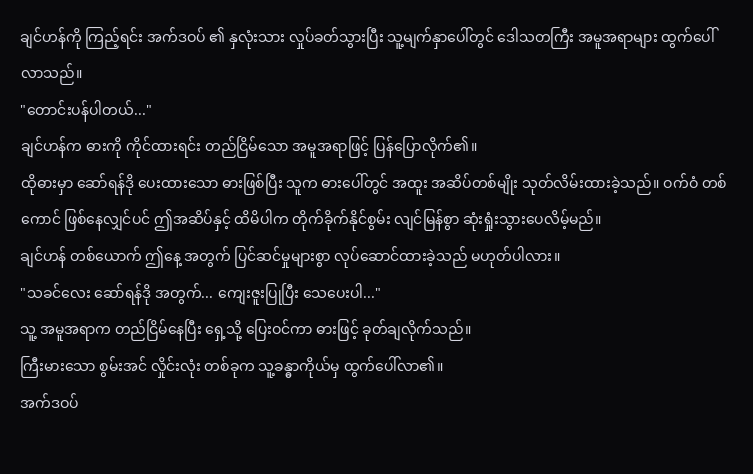ချင်ဟန်ကို ကြည့်ရင်း အက်ဒဝပ် ၏ နှလုံးသား လှုပ်ခတ်သွားပြီး သူ့မျက်နှာပေါ်တွင် ဒေါသတကြီး အမူအရာများ ထွက်ပေါ်လာသည်။
"တောင်းပန်ပါတယ်..."
ချင်ဟန်က ဓားကို ကိုင်ထားရင်း တည်ငြိမ်သော အမူအရာဖြင့် ပြန်ပြောလိုက်၏။
ထိုဓားမှာ ဆော်ရန်ဒို ပေးထားသော ဓားဖြစ်ပြီး သူက ဓားပေါ်တွင် အထူး အဆိပ်တစ်မျိုး သုတ်လိမ်းထားခဲ့သည်။ ဝက်ဝံ တစ်ကောင် ဖြစ်နေလျှင်ပင် ဤအဆိပ်နှင့် ထိမိပါက တိုက်ခိုက်နိုင်စွမ်း လျင်မြန်စွာ ဆုံးရှုံးသွားပေလိမ့်မည်။
ချင်ဟန် တစ်ယောက် ဤနေ့ အတွက် ပြင်ဆင်မှုများစွာ လုပ်ဆောင်ထားခဲ့သည် မဟုတ်ပါလား။
"သခင်လေး ဆော်ရန်ဒို အတွက်... ကျေးဇူးပြုပြီး သေပေးပါ..."
သူ့ အမူအရာက တည်ငြိမ်နေပြီး ရှေ့သို့ ပြေးဝင်ကာ ဓားဖြင့် ခုတ်ချလိုက်သည်။
ကြီးမားသော စွမ်းအင် လှိုင်းလုံး တစ်ခုက သူ့ခန္ဓာကိုယ်မှ ထွက်ပေါ်လာ၏။
အက်ဒဝပ်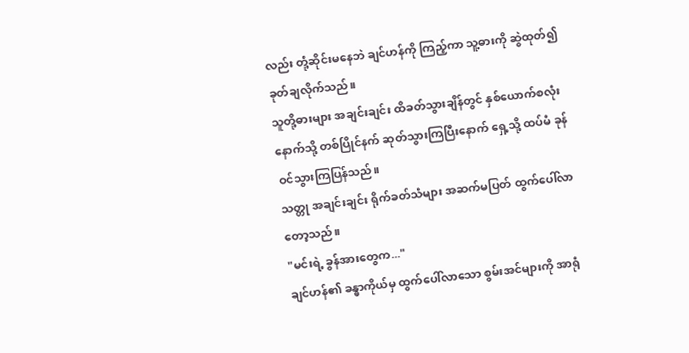လည်း တုံ့ဆိုင်းမနေဘဲ ချင်ဟန်ကို ကြည့်ကာ သူ့ဓားကို ဆွဲထုတ်၍ ခုတ်ချလိုက်သည်။
သူတို့ဓားများ အချင်းချင်း ထိခတ်သွားချိန်တွင် နှစ်ယောက်စလုံး နောက်သို့ တစ်ပြိုင်နက် ဆုတ်သွားကြပြီးနောက် ရှေ့သို့ ထပ်မံ ခုန်ဝင်သွားကြပြန်သည်။
သတ္တု အချင်းချင်း ရိုက်ခတ်သံများ အဆက်မပြတ် ထွက်ပေါ်လာတော့သည်။
"မင်းရဲ့ ခွန်အားတွေက..."
ချင်ဟန်၏ ခန္ဓာကိုယ်မှ ထွက်ပေါ်လာသော စွမ်းအင်များကို အာရုံ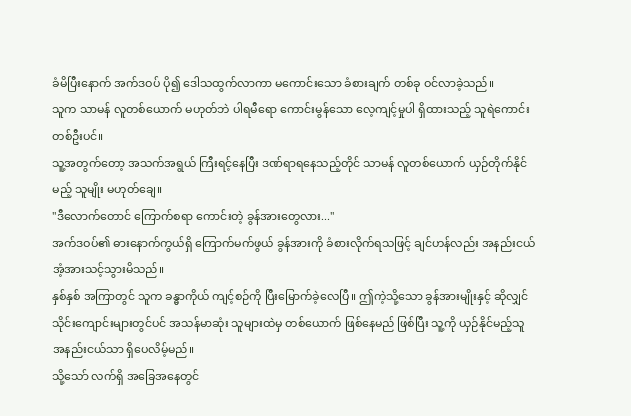ခံမိပြီးနောက် အက်ဒဝပ် ပို၍ ဒေါသထွက်လာကာ မကောင်းသော ခံစားချက် တစ်ခု ဝင်လာခဲ့သည်။
သူက သာမန် လူတစ်ယောက် မဟုတ်ဘဲ ပါရမီရော ကောင်းမွန်သော လေ့ကျင့်မှုပါ ရှိထားသည့် သူရဲကောင်း တစ်ဦးပင်။
သူ့အတွက်တော့ အသက်အရွယ် ကြီးရင့်နေပြီး ဒဏ်ရာရနေသည့်တိုင် သာမန် လူတစ်ယောက် ယှဉ်တိုက်နိုင်မည့် သူမျိုး မဟုတ်ချေ။
"ဒီလောက်တောင် ကြောက်စရာ ကောင်းတဲ့ ခွန်အားတွေလား..."
အက်ဒဝပ်၏ ဓားနောက်ကွယ်ရှိ ကြောက်မက်ဖွယ် ခွန်အားကို ခံစားလိုက်ရသဖြင့် ချင်ဟန်လည်း အနည်းငယ် အံ့အားသင့်သွားမိသည်။
နှစ်နှစ် အကြာတွင် သူက ခန္ဓာကိုယ် ကျင့်စဉ်ကို ပြီးမြောက်ခဲ့လေပြီ။ ဤကဲ့သို့သော ခွန်အားမျိုးနှင့် ဆိုလျှင် သိုင်းကျောင်းများတွင်ပင် အသန်မာဆုံး သူများထဲမှ တစ်ယောက် ဖြစ်နေမည် ဖြစ်ပြီး သူ့ကို ယှဉ်နိုင်မည့်သူ အနည်းငယ်သာ ရှိပေလိမ့်မည်။
သို့သော် လက်ရှိ အခြေအနေတွင်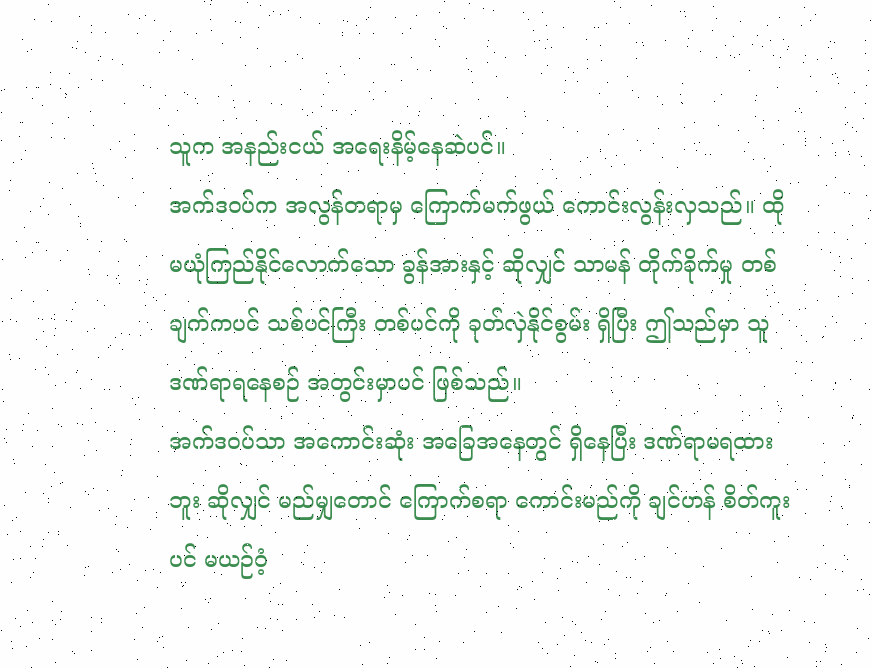သူက အနည်းငယ် အရေးနိမ့်နေဆဲပင်။
အက်ဒဝပ်က အလွန်တရာမှ ကြောက်မက်ဖွယ် ကောင်းလွန်းလှသည်။ ထိုမယုံကြည်နိုင်လောက်သော ခွန်အားနှင့် ဆိုလျှင် သာမန် တိုက်ခိုက်မှု တစ်ချက်ကပင် သစ်ပင်ကြီး တစ်ပင်ကို ခုတ်လှဲနိုင်စွမ်း ရှိပြီး ဤသည်မှာ သူ ဒဏ်ရာရနေစဉ် အတွင်းမှာပင် ဖြစ်သည်။
အက်ဒဝပ်သာ အကောင်းဆုံး အခြေအနေတွင် ရှိနေပြီး ဒဏ်ရာမရထားဘူး ဆိုလျှင် မည်မျှတောင် ကြောက်စရာ ကောင်းမည်ကို ချင်ဟန် စိတ်ကူးပင် မယဉ်ဝံ့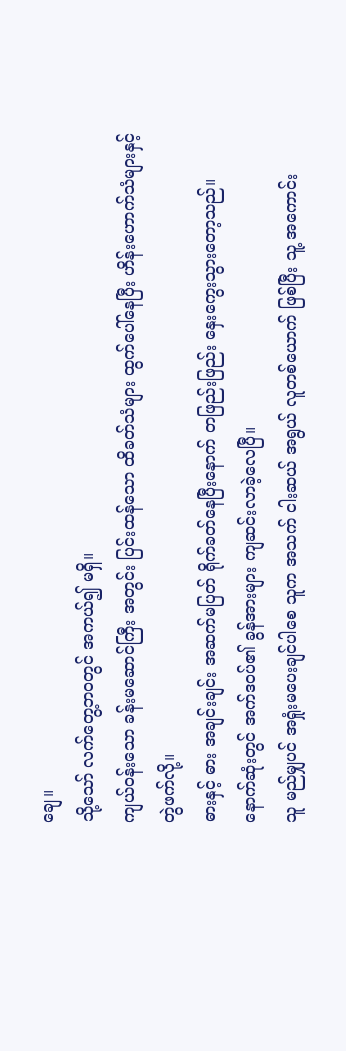ချေ။
သို့သော် လက်တွေ့ဘဝတွင် အကယ်၍ မရှိ။
ကျယ်ဝန်းသော ခန်းမဆောင်ကြီး အတွင်း ပြင်းထန်သော ထိခတ်သံများ ထွက်ပေါ်နေပြီး ဟိန်းဟောက်သံများနှင့် တွဲဖက်လို့။
ဓားနှင့် ဓား အချင်းချင်း အဆက်မပြတ် ရိုက်ခတ်နေပြီးနောက် တဖြည်းဖြည်း နှေးကွေးသွားတော့သည်။
နောက်ဆုံးတွင် အက်ဒဝပ်၏ ခွန်အားများ ကျဆင်းလာခဲ့လေပြီ။
သူ မည်မျှပင် အရှုံးမပေးချင်ပါစေ သူက အသက် ငါးဆယ် အရွယ် လူတစ်ယောက် ဖြစ်ပြီး သူ့ အကောင်း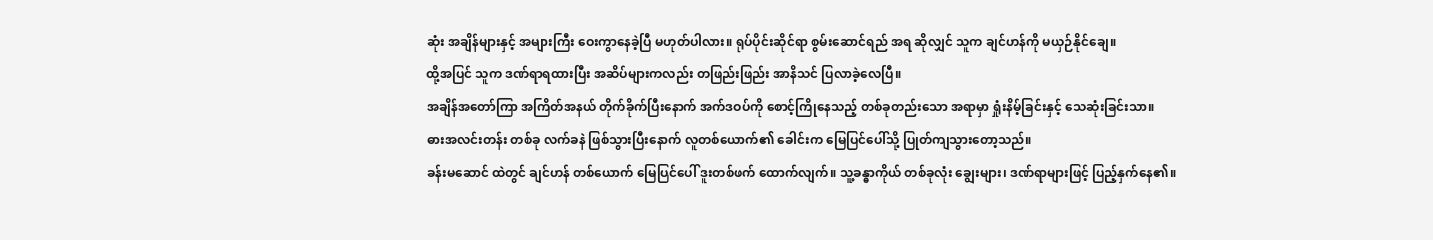ဆုံး အချိန်များနှင့် အများကြီး ဝေးကွာနေခဲ့ပြီ မဟုတ်ပါလား။ ရုပ်ပိုင်းဆိုင်ရာ စွမ်းဆောင်ရည် အရ ဆိုလျှင် သူက ချင်ဟန်ကို မယှဉ်နိုင်ချေ။
ထို့အပြင် သူက ဒဏ်ရာရထားပြီး အဆိပ်များကလည်း တဖြည်းဖြည်း အာနိသင် ပြလာခဲ့လေပြီ။
အချိန်အတော်ကြာ အကြိတ်အနယ် တိုက်ခိုက်ပြီးနောက် အက်ဒဝပ်ကို စောင့်ကြိုနေသည့် တစ်ခုတည်းသော အရာမှာ ရှုံးနိမ့်ခြင်းနှင့် သေဆုံးခြင်းသာ။
ဓားအလင်းတန်း တစ်ခု လက်ခနဲ ဖြစ်သွားပြီးနောက် လူတစ်ယောက်၏ ခေါင်းက မြေပြင်ပေါ်သို့ ပြုတ်ကျသွားတော့သည်။
ခန်းမဆောင် ထဲတွင် ချင်ဟန် တစ်ယောက် မြေပြင်ပေါ် ဒူးတစ်ဖက် ထောက်လျက်။ သူ့ခန္ဓာကိုယ် တစ်ခုလုံး ချွေးများ၊ ဒဏ်ရာများဖြင့် ပြည့်နှက်နေ၏။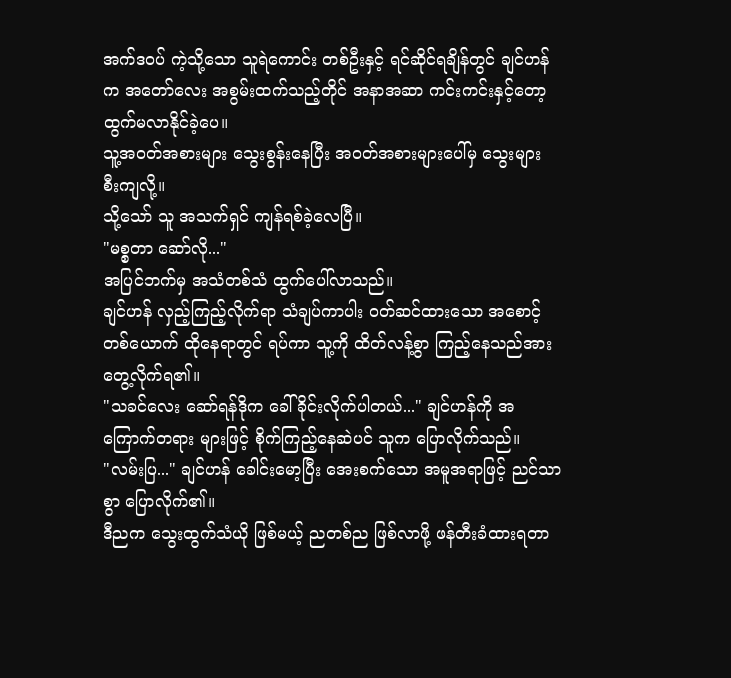အက်ဒဝပ် ကဲ့သို့သော သူရဲကောင်း တစ်ဦးနှင့် ရင်ဆိုင်ရချိန်တွင် ချင်ဟန်က အတော်လေး အစွမ်းထက်သည့်တိုင် အနာအဆာ ကင်းကင်းနှင့်တော့ ထွက်မလာနိုင်ခဲ့ပေ။
သူ့အဝတ်အစားများ သွေးစွန်းနေပြီး အဝတ်အစားများပေါ်မှ သွေးများ စီးကျလို့။
သို့သော် သူ အသက်ရှင် ကျန်ရစ်ခဲ့လေပြီ။
"မစ္စတာ ဆော်လို..."
အပြင်ဘက်မှ အသံတစ်သံ ထွက်ပေါ်လာသည်။
ချင်ဟန် လှည့်ကြည့်လိုက်ရာ သံချပ်ကာပါး ဝတ်ဆင်ထားသော အစောင့်တစ်ယောက် ထိုနေရာတွင် ရပ်ကာ သူ့ကို ထိတ်လန့်စွာ ကြည့်နေသည်အား တွေ့လိုက်ရ၏။
"သခင်လေး ဆော်ရန်ဒိုက ခေါ်ခိုင်းလိုက်ပါတယ်..." ချင်ဟန်ကို အကြောက်တရား များဖြင့် စိုက်ကြည့်နေဆဲပင် သူက ပြောလိုက်သည်။
"လမ်းပြ..." ချင်ဟန် ခေါင်းမော့ပြီး အေးစက်သော အမူအရာဖြင့် ညင်သာစွာ ပြောလိုက်၏။
ဒီညက သွေးထွက်သံယို ဖြစ်မယ့် ညတစ်ည ဖြစ်လာဖို့ ဖန်တီးခံထားရတာ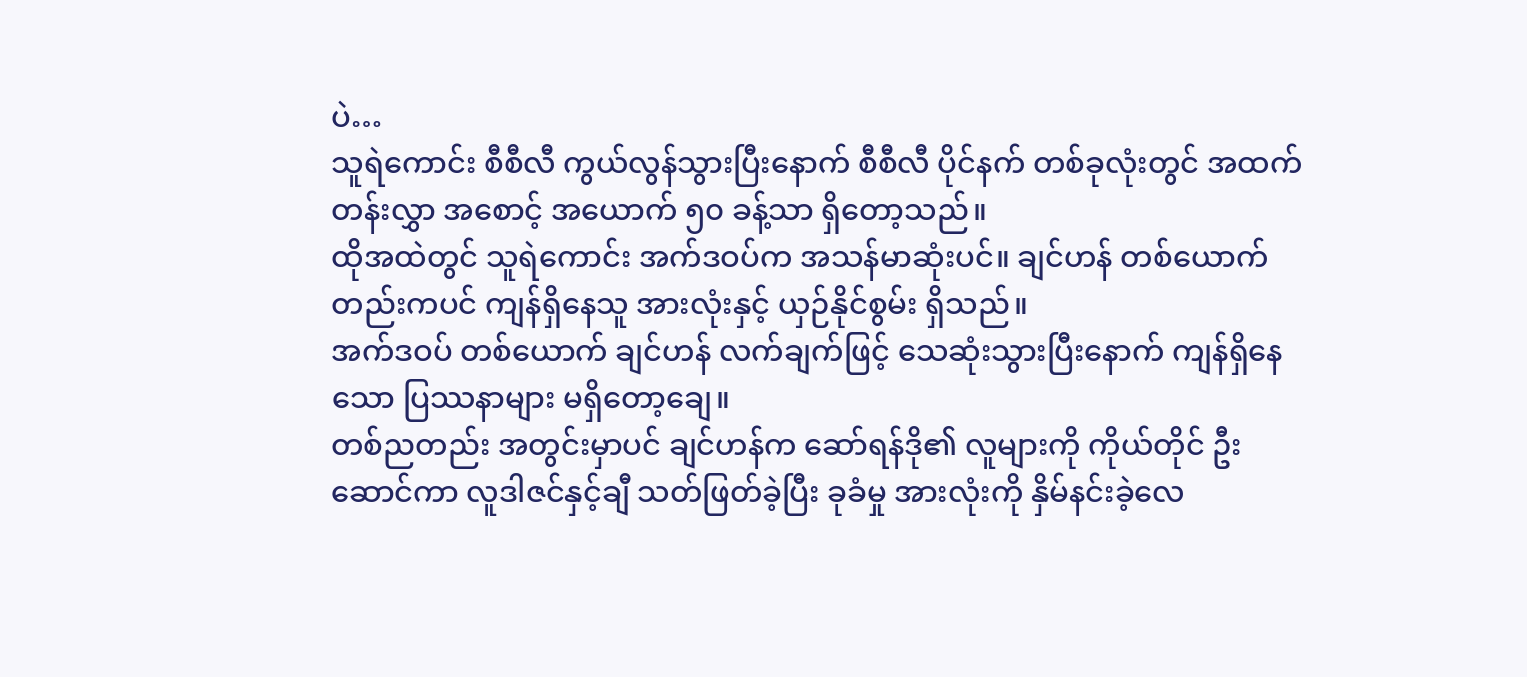ပဲ…
သူရဲကောင်း စီစီလီ ကွယ်လွန်သွားပြီးနောက် စီစီလီ ပိုင်နက် တစ်ခုလုံးတွင် အထက်တန်းလွှာ အစောင့် အယောက် ၅၀ ခန့်သာ ရှိတော့သည်။
ထိုအထဲတွင် သူရဲကောင်း အက်ဒဝပ်က အသန်မာဆုံးပင်။ ချင်ဟန် တစ်ယောက်တည်းကပင် ကျန်ရှိနေသူ အားလုံးနှင့် ယှဉ်နိုင်စွမ်း ရှိသည်။
အက်ဒဝပ် တစ်ယောက် ချင်ဟန် လက်ချက်ဖြင့် သေဆုံးသွားပြီးနောက် ကျန်ရှိနေသော ပြဿနာများ မရှိတော့ချေ။
တစ်ညတည်း အတွင်းမှာပင် ချင်ဟန်က ဆော်ရန်ဒို၏ လူများကို ကိုယ်တိုင် ဦးဆောင်ကာ လူဒါဇင်နှင့်ချီ သတ်ဖြတ်ခဲ့ပြီး ခုခံမှု အားလုံးကို နှိမ်နင်းခဲ့လေ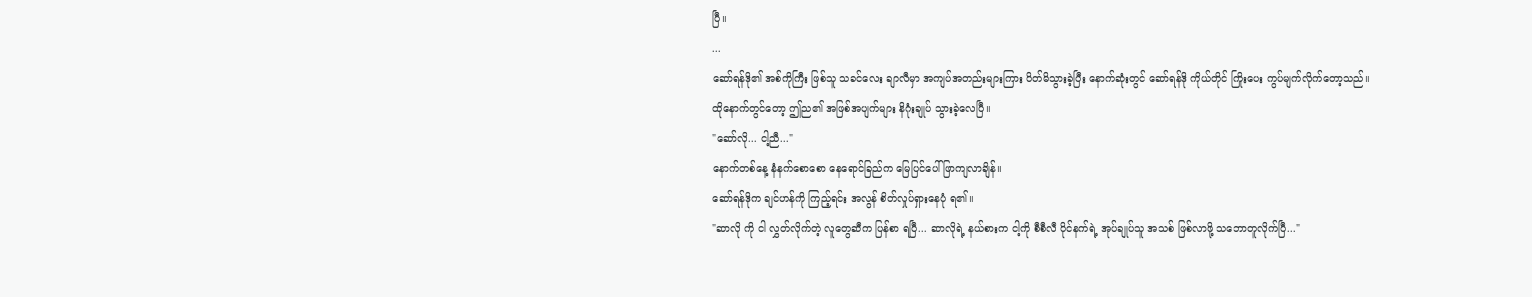ပြီ။
...
ဆော်ရန်ဒို၏ အစ်ကိုကြီး ဖြစ်သူ သခင်လေး ချာလီမှာ အကျပ်အတည်းများကြား ပိတ်မိသွားခဲ့ပြီး နောက်ဆုံးတွင် ဆော်ရန်ဒို ကိုယ်တိုင် ကြိုးပေး ကွပ်မျက်လိုက်တော့သည်။
ထိုနောက်တွင်တော့ ဤည၏ အဖြစ်အပျက်များ နိဂုံးချုပ် သွားခဲ့လေပြီ။
"ဆော်လို... ငါ့ညီ..."
နောက်တစ်နေ့ နံနက်စောစော နေရောင်ခြည်က မြေပြင်ပေါ် ဖြာကျလာချိန်။
ဆော်ရန်ဒိုက ချင်ဟန်ကို ကြည့်ရင်း အလွန် စိတ်လှုပ်ရှားနေပုံ ရ၏။
"ဆာလို ကို ငါ လွှတ်လိုက်တဲ့ လူတွေဆီက ပြန်စာ ရပြီ... ဆာလိုရဲ့ နယ်စားက ငါ့ကို စီစီလီ ပိုင်နက်ရဲ့ အုပ်ချုပ်သူ အသစ် ဖြစ်လာဖို့ သဘောတူလိုက်ပြီ..."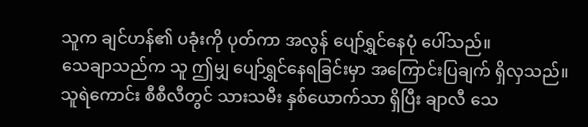သူက ချင်ဟန်၏ ပခုံးကို ပုတ်ကာ အလွန် ပျော်ရွှင်နေပုံ ပေါ်သည်။
သေချာသည်က သူ ဤမျှ ပျော်ရွှင်နေရခြင်းမှာ အကြောင်းပြချက် ရှိလှသည်။
သူရဲကောင်း စီစီလီတွင် သားသမီး နှစ်ယောက်သာ ရှိပြီး ချာလီ သေ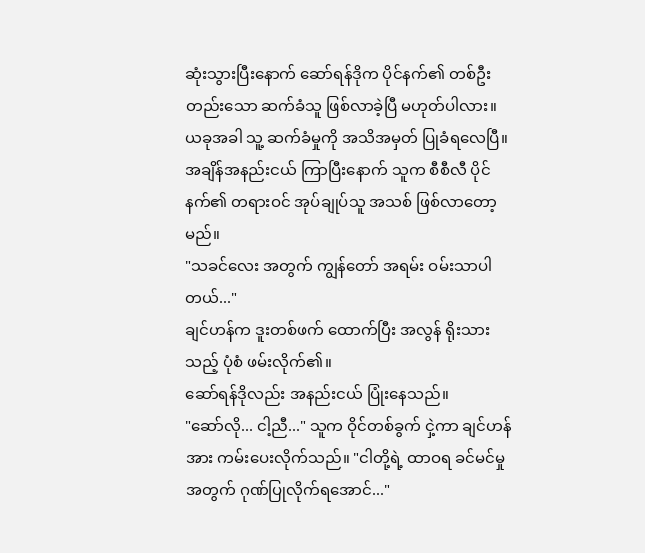ဆုံးသွားပြီးနောက် ဆော်ရန်ဒိုက ပိုင်နက်၏ တစ်ဦးတည်းသော ဆက်ခံသူ ဖြစ်လာခဲ့ပြီ မဟုတ်ပါလား။
ယခုအခါ သူ့ ဆက်ခံမှုကို အသိအမှတ် ပြုခံရလေပြီ။ အချိန်အနည်းငယ် ကြာပြီးနောက် သူက စီစီလီ ပိုင်နက်၏ တရားဝင် အုပ်ချုပ်သူ အသစ် ဖြစ်လာတော့မည်။
"သခင်လေး အတွက် ကျွန်တော် အရမ်း ဝမ်းသာပါတယ်..."
ချင်ဟန်က ဒူးတစ်ဖက် ထောက်ပြီး အလွန် ရိုးသားသည့် ပုံစံ ဖမ်းလိုက်၏။
ဆော်ရန်ဒိုလည်း အနည်းငယ် ပြုံးနေသည်။
"ဆော်လို... ငါ့ညီ..." သူက ဝိုင်တစ်ခွက် ငှဲ့ကာ ချင်ဟန်အား ကမ်းပေးလိုက်သည်။ "ငါတို့ရဲ့ ထာဝရ ခင်မင်မှု အတွက် ဂုဏ်ပြုလိုက်ရအောင်..."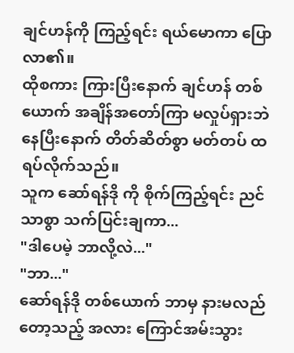ချင်ဟန်ကို ကြည့်ရင်း ရယ်မောကာ ပြောလာ၏။
ထိုစကား ကြားပြီးနောက် ချင်ဟန် တစ်ယောက် အချိန်အတော်ကြာ မလှုပ်ရှားဘဲ နေပြီးနောက် တိတ်ဆိတ်စွာ မတ်တပ် ထရပ်လိုက်သည်။
သူက ဆော်ရန်ဒို ကို စိုက်ကြည့်ရင်း ညင်သာစွာ သက်ပြင်းချကာ...
"ဒါပေမဲ့ ဘာလို့လဲ..."
"ဘာ..."
ဆော်ရန်ဒို တစ်ယောက် ဘာမှ နားမလည်တော့သည့် အလား ကြောင်အမ်းသွား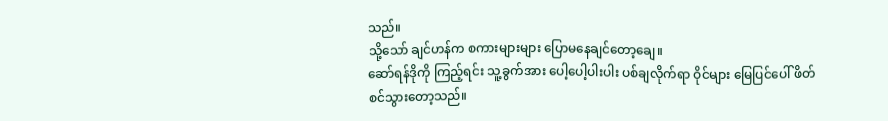သည်။
သို့သော် ချင်ဟန်က စကားများများ ပြောမနေချင်တော့ချေ။
ဆော်ရန်ဒိုကို ကြည့်ရင်း သူ့ခွက်အား ပေါ့ပေါ့ပါးပါး ပစ်ချလိုက်ရာ ဝိုင်များ မြေပြင်ပေါ် ဖိတ်စင်သွားတော့သည်။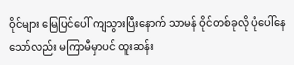ဝိုင်များ မြေပြင်ပေါ် ကျသွားပြီးနောက် သာမန် ဝိုင်တစ်ခုလို ပုံပေါ်နေသော်လည်း မကြာမီမှာပင် ထူးဆန်း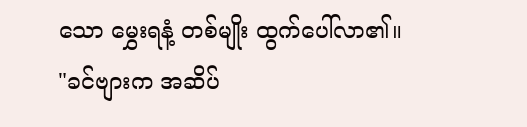သော မွှေးရနံ့ တစ်မျိုး ထွက်ပေါ်လာ၏။
"ခင်ဗျားက အဆိပ်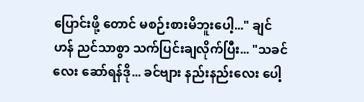ပြောင်းဖို့ တောင် မစဉ်းစားမိဘူးပေါ့..." ချင်ဟန် ညင်သာစွာ သက်ပြင်းချလိုက်ပြီး... "သခင်လေး ဆော်ရန်ဒို... ခင်ဗျား နည်းနည်းလေး ပေါ့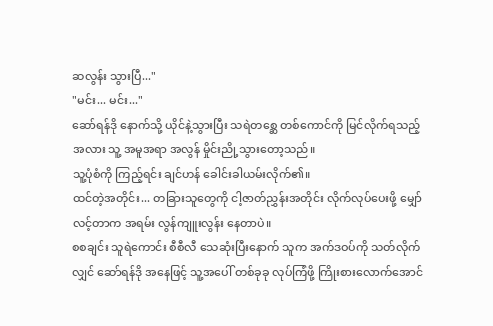ဆလွန်း သွားပြီ..."
"မင်း... မင်း..."
ဆော်ရန်ဒို နောက်သို့ ယိုင်နဲ့သွားပြီး သရဲတစ္ဆေ တစ်ကောင်ကို မြင်လိုက်ရသည့် အလား သူ့ အမူအရာ အလွန် မှိုင်းညို့သွားတော့သည်။
သူ့ပုံစံကို ကြည့်ရင်း ချင်ဟန် ခေါင်းခါယမ်းလိုက်၏။
ထင်တဲ့အတိုင်း... တခြားသူတွေကို ငါ့ဇာတ်ညွှန်းအတိုင်း လိုက်လုပ်ပေးဖို့ မျှော်လင့်တာက အရမ်း လွန်ကျူးလွန်း နေတာပဲ။
စစချင်း သူရဲကောင်း စီစီလီ သေဆုံးပြီးနောက် သူက အက်ဒဝပ်ကို သတ်လိုက်လျှင် ဆော်ရန်ဒို အနေဖြင့် သူ့အပေါ် တစ်ခုခု လုပ်ကြံဖို့ ကြိုးစားလောက်အောင်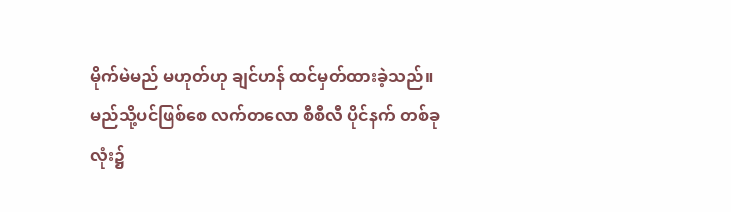မိုက်မဲမည် မဟုတ်ဟု ချင်ဟန် ထင်မှတ်ထားခဲ့သည်။
မည်သို့ပင်ဖြစ်စေ လက်တလော စီစီလီ ပိုင်နက် တစ်ခုလုံး၌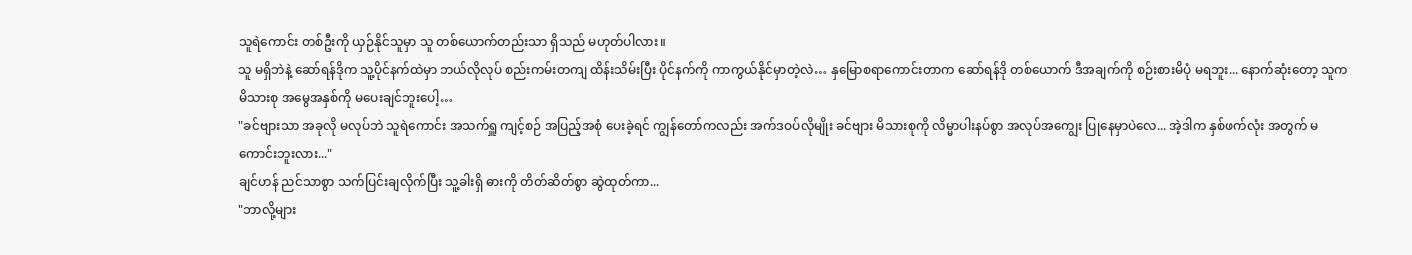သူရဲကောင်း တစ်ဦးကို ယှဉ်နိုင်သူမှာ သူ တစ်ယောက်တည်းသာ ရှိသည် မဟုတ်ပါလား။
သူ မရှိဘဲနဲ့ ဆော်ရန်ဒိုက သူ့ပိုင်နက်ထဲမှာ ဘယ်လိုလုပ် စည်းကမ်းတကျ ထိန်းသိမ်းပြီး ပိုင်နက်ကို ကာကွယ်နိုင်မှာတဲ့လဲ… နှမြောစရာကောင်းတာက ဆော်ရန်ဒို တစ်ယောက် ဒီအချက်ကို စဉ်းစားမိပုံ မရဘူး... နောက်ဆုံးတော့ သူက မိသားစု အမွေအနှစ်ကို မပေးချင်ဘူးပေါ့…
"ခင်ဗျားသာ အခုလို မလုပ်ဘဲ သူရဲကောင်း အသက်ရှူ ကျင့်စဉ် အပြည့်အစုံ ပေးခဲ့ရင် ကျွန်တော်ကလည်း အက်ဒဝပ်လိုမျိုး ခင်ဗျား မိသားစုကို လိမ္မာပါးနပ်စွာ အလုပ်အကျွေး ပြုနေမှာပဲလေ... အဲ့ဒါက နှစ်ဖက်လုံး အတွက် မကောင်းဘူးလား..."
ချင်ဟန် ညင်သာစွာ သက်ပြင်းချလိုက်ပြီး သူ့ခါးရှိ ဓားကို တိတ်ဆိတ်စွာ ဆွဲထုတ်ကာ...
"ဘာလို့များ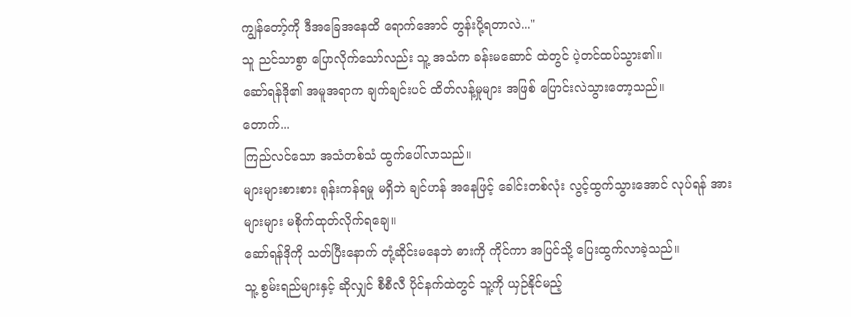ကျွန်တော့်ကို ဒီအခြေအနေထိ ရောက်အောင် တွန်းပို့ရတာလဲ..."
သူ ညင်သာစွာ ပြောလိုက်သော်လည်း သူ့ အသံက ခန်းမဆောင် ထဲတွင် ပဲ့တင်ထပ်သွား၏။
ဆော်ရန်ဒို၏ အမူအရာက ချက်ချင်းပင် ထိတ်လန့်မှုများ အဖြစ် ပြောင်းလဲသွားတော့သည်။
တောက်...
ကြည်လင်သော အသံတစ်သံ ထွက်ပေါ်လာသည်။
များများစားစား ရုန်းကန်ရမှု မရှိဘဲ ချင်ဟန် အနေဖြင့် ခေါင်းတစ်လုံး လွင့်ထွက်သွားအောင် လုပ်ရန် အားများများ မစိုက်ထုတ်လိုက်ရချေ။
ဆော်ရန်ဒိုကို သတ်ပြီးနောက် တုံ့ဆိုင်းမနေဘဲ ဓားကို ကိုင်ကာ အပြင်သို့ ပြေးထွက်လာခဲ့သည်။
သူ့ စွမ်းရည်များနှင့် ဆိုလျှင် စီစီလီ ပိုင်နက်ထဲတွင် သူ့ကို ယှဉ်နိုင်မည့်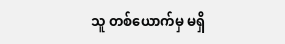သူ တစ်ယောက်မှ မရှိ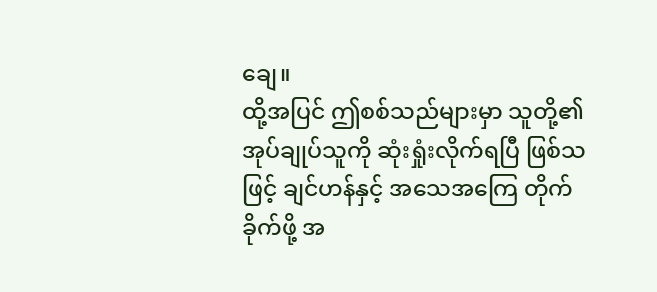ချေ။
ထို့အပြင် ဤစစ်သည်များမှာ သူတို့၏ အုပ်ချုပ်သူကို ဆုံးရှုံးလိုက်ရပြီ ဖြစ်သဖြင့် ချင်ဟန်နှင့် အသေအကြေ တိုက်ခိုက်ဖို့ အ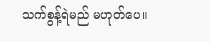သက်စွန့်ရဲမည် မဟုတ်ပေ။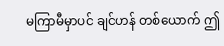မကြာမီမှာပင် ချင်ဟန် တစ်ယောက် ဤ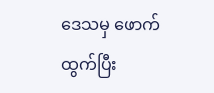ဒေသမှ ဖောက်ထွက်ပြီး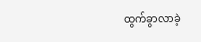ထွက်ခွာလာခဲ့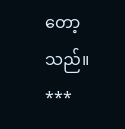တော့သည်။
***